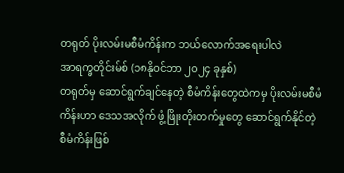တရုတ် ပိုးလမ်းမစီမံကိန်းက ဘယ်လောက်အရေးပါလဲ
အာရက္ခတိုင်းမ်စ် (၁၈နိုဝင်ဘာ ၂၀၂၄ ခုနှစ်)
တရုတ်မှ ဆောင်ရွက်ချင်နေတဲ့ စီမံကိန်းတွေထဲကမှ ပိုးလမ်းမစီမံကိန်းဟာ ဒေသအလိုက် ဖွံ့ဖြိုးတိုးတက်မှုတွေ ဆောင်ရွက်နိုင်တဲ့ စီမံကိန်းဖြစ်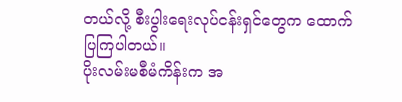တယ်လို့ စီးပွါးရေးလုပ်ငန်းရှင်တွေက ထောက်ပြကြပါတယ်။
ပိုးလမ်းမစီမံကိန်းက အ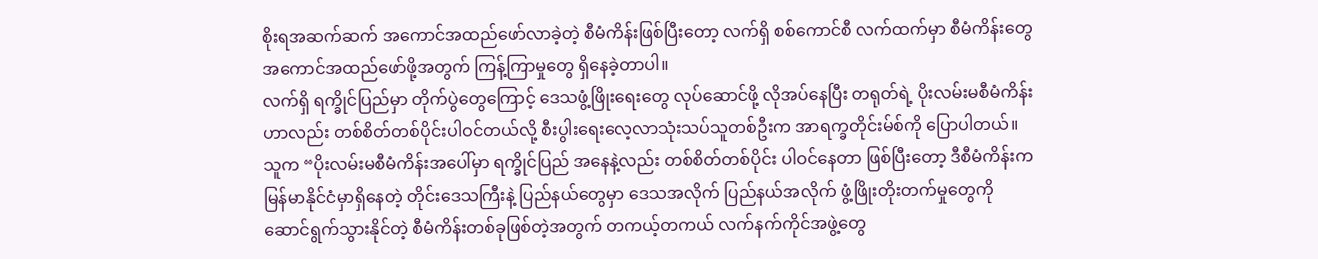စိုးရအဆက်ဆက် အကောင်အထည်ဖော်လာခဲ့တဲ့ စီမံကိန်းဖြစ်ပြီးတော့ လက်ရှိ စစ်ကောင်စီ လက်ထက်မှာ စီမံကိန်းတွေ အကောင်အထည်ဖော်ဖို့အတွက် ကြန့်ကြာမှုတွေ ရှိနေခဲ့တာပါ။
လက်ရှိ ရက္ခိုင်ပြည်မှာ တိုက်ပွဲတွေကြောင့် ဒေသဖွံ့ဖြိုးရေးတွေ လုပ်ဆောင်ဖို့ လိုအပ်နေပြီး တရုတ်ရဲ့ ပိုးလမ်းမစီမံကိန်းဟာလည်း တစ်စိတ်တစ်ပိုင်းပါဝင်တယ်လို့ စီးပွါးရေးလေ့လာသုံးသပ်သူတစ်ဦးက အာရက္ခတိုင်းမ်စ်ကို ပြောပါတယ်။
သူက “ပိုးလမ်းမစီမံကိန်းအပေါ်မှာ ရက္ခိုင်ပြည် အနေနဲ့လည်း တစ်စိတ်တစ်ပိုင်း ပါဝင်နေတာ ဖြစ်ပြီးတော့ ဒီစီမံကိန်းက မြန်မာနိုင်ငံမှာရှိနေတဲ့ တိုင်းဒေသကြီးနဲ့ ပြည်နယ်တွေမှာ ဒေသအလိုက် ပြည်နယ်အလိုက် ဖွံ့ဖြိုးတိုးတက်မှုတွေကို ဆောင်ရွက်သွားနိုင်တဲ့ စီမံကိန်းတစ်ခုဖြစ်တဲ့အတွက် တကယ့်တကယ် လက်နက်ကိုင်အဖွဲ့တွေ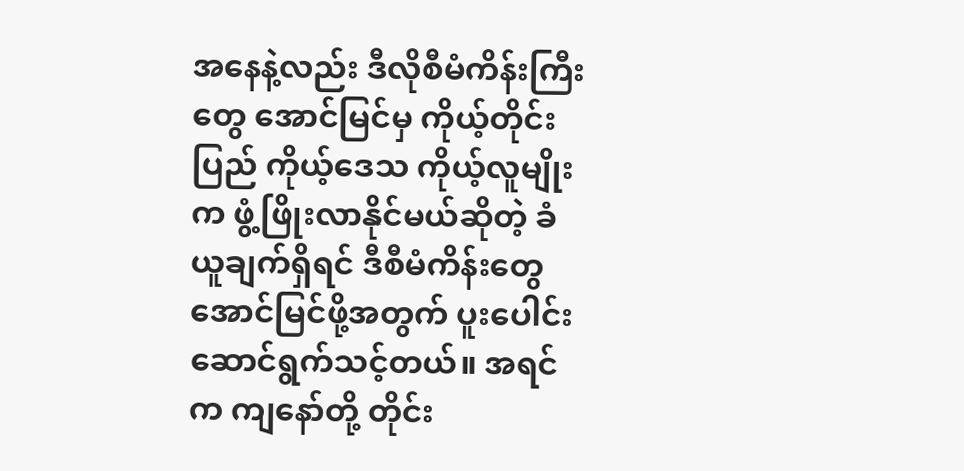အနေနဲ့လည်း ဒီလိုစီမံကိန်းကြီးတွေ အောင်မြင်မှ ကိုယ့်တိုင်းပြည် ကိုယ့်ဒေသ ကိုယ့်လူမျိုးက ဖွံ့ဖြိုးလာနိုင်မယ်ဆိုတဲ့ ခံယူချက်ရှိရင် ဒီစီမံကိန်းတွေ အောင်မြင်ဖို့အတွက် ပူးပေါင်းဆောင်ရွက်သင့်တယ်။ အရင်က ကျနော်တို့ တိုင်း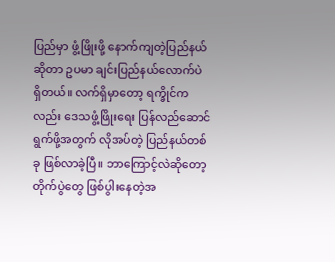ပြည်မှာ ဖွံ့ဖြိုးဖို့ နောက်ကျတဲ့ပြည်နယ်ဆိုတာ ဥပမာ ချင်းပြည်နယ်လောက်ပဲ ရှိတယ်။ လက်ရှိမှာတော့ ရက္ခိုင်ကလည်း ဒေသဖွံ့ဖြိုးရေး ပြန်လည်ဆောင်ရွက်ဖို့အတွက် လိုအပ်တဲ့ ပြည်နယ်တစ်ခု ဖြစ်လာခဲ့ပြီ။ ဘာကြောင့်လဲဆိုတော့ တိုက်ပွဲတွေ ဖြစ်ပွါးနေတဲ့အ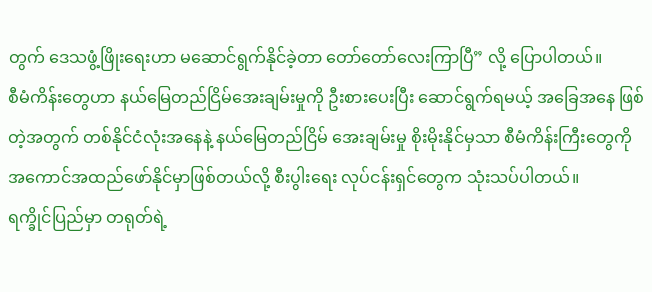တွက် ဒေသဖွံ့ဖြိုးရေးဟာ မဆောင်ရွက်နိုင်ခဲ့တာ တော်တော်လေးကြာပြီ” လို့ ပြောပါတယ်။
စီမံကိန်းတွေဟာ နယ်မြေတည်ငြိမ်အေးချမ်းမှုကို ဦးစားပေးပြီး ဆောင်ရွက်ရမယ့် အခြေအနေ ဖြစ်တဲ့အတွက် တစ်နိုင်ငံလုံးအနေနဲ့ နယ်မြေတည်ငြိမ် အေးချမ်းမှု စိုးမိုးနိုင်မှသာ စီမံကိန်းကြီးတွေကို အကောင်အထည်ဖော်နိုင်မှာဖြစ်တယ်လို့ စီးပွါးရေး လုပ်ငန်းရှင်တွေက သုံးသပ်ပါတယ်။
ရက္ခိုင်ပြည်မှာ တရုတ်ရဲ့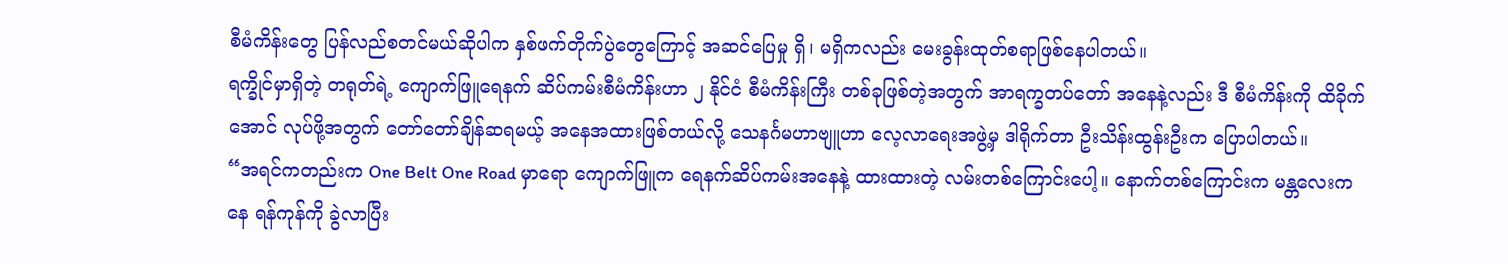စီမံကိန်းတွေ ပြန်လည်စတင်မယ်ဆိုပါက နှစ်ဖက်တိုက်ပွဲတွေကြောင့် အဆင်ပြေမှု ရှိ၊ မရှိကလည်း မေးခွန်းထုတ်စရာဖြစ်နေပါတယ်။
ရက္ခိုင်မှာရှိတဲ့ တရုတ်ရဲ့ ကျောက်ဖြူရေနက် ဆိပ်ကမ်းစီမံကိန်းဟာ ၂ နိုင်ငံ စီမံကိန်းကြီး တစ်ခုဖြစ်တဲ့အတွက် အာရက္ခတပ်တော် အနေနဲ့လည်း ဒီ စီမံကိန်းကို ထိခိုက်အောင် လုပ်ဖို့အတွက် တော်တော်ချိန်ဆရမယ့် အနေအထားဖြစ်တယ်လို့ သေနင်္ဂမဟာဗျူဟာ လေ့လာရေးအဖွဲ့မှ ဒါရိုက်တာ ဦးသိန်းထွန်းဦးက ပြောပါတယ်။
“အရင်ကတည်းက One Belt One Road မှာရော ကျောက်ဖြူက ရေနက်ဆိပ်ကမ်းအနေနဲ့ ထားထားတဲ့ လမ်းတစ်ကြောင်းပေါ့။ နောက်တစ်ကြောင်းက မန္တလေးကနေ ရန်ကုန်ကို ခွဲလာပြီး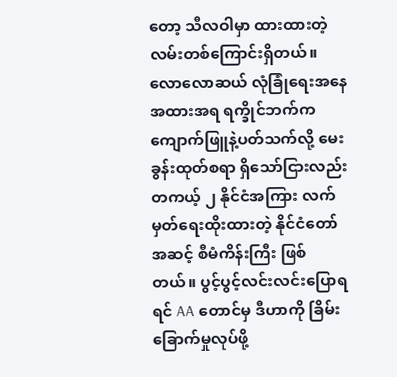တော့ သီလဝါမှာ ထားထားတဲ့ လမ်းတစ်ကြောင်းရှိတယ်။ လောလောဆယ် လုံခြုံရေးအနေအထားအရ ရက္ခိုင်ဘက်က ကျောက်ဖြူနဲ့ပတ်သက်လို့ မေးခွန်းထုတ်စရာ ရှိသော်ငြားလည်း တကယ့် ၂ နိုင်ငံအကြား လက်မှတ်ရေးထိုးထားတဲ့ နိုင်ငံတော်အဆင့် စီမံကိန်းကြီး ဖြစ်တယ်။ ပွင့်ပွင့်လင်းလင်းပြောရရင် AA တောင်မှ ဒီဟာကို ခြိမ်းခြောက်မှုလုပ်ဖို့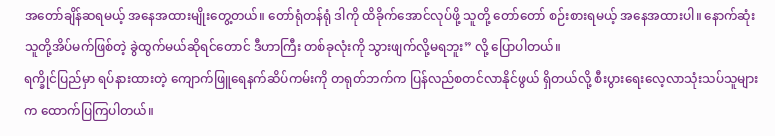အတော်ချိန်ဆရမယ့် အနေအထားမျိုးတွေ့တယ်။ တော်ရုံတန်ရုံ ဒါကို ထိခိုက်အောင်လုပ်ဖို့ သူတို့ တော်တော် စဉ်းစားရမယ့် အနေအထားပါ။ နောက်ဆုံး သူတို့အိပ်မက်ဖြစ်တဲ့ ခွဲထွက်မယ်ဆိုရင်တောင် ဒီဟာကြီး တစ်ခုလုံးကို သွားဖျက်လို့မရဘူး” လို့ ပြောပါတယ်။
ရက္ခိုင်ပြည်မှာ ရပ်နားထားတဲ့ ကျောက်ဖြူရေနက်ဆိပ်ကမ်းကို တရုတ်ဘက်က ပြန်လည်စတင်လာနိုင်ဖွယ် ရှိတယ်လို့ စီးပွားရေးလေ့လာသုံးသပ်သူများက ထောက်ပြကြပါတယ်။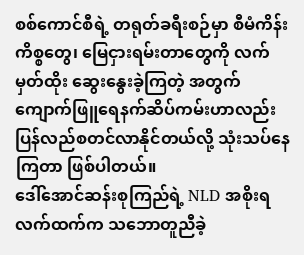စစ်ကောင်စီရဲ့ တရုတ်ခရီးစဉ်မှာ စီမံကိန်းကိစ္စတွေ၊ မြေငှားရမ်းတာတွေကို လက်မှတ်ထိုး ဆွေးနွေးခဲ့ကြတဲ့ အတွက် ကျောက်ဖြူရေနက်ဆိပ်ကမ်းဟာလည်း ပြန်လည်စတင်လာနိုင်တယ်လို့ သုံးသပ်နေကြတာ ဖြစ်ပါတယ်။
ဒေါ်အောင်ဆန်းစုကြည်ရဲ့ NLD အစိုးရလက်ထက်က သဘောတူညီခဲ့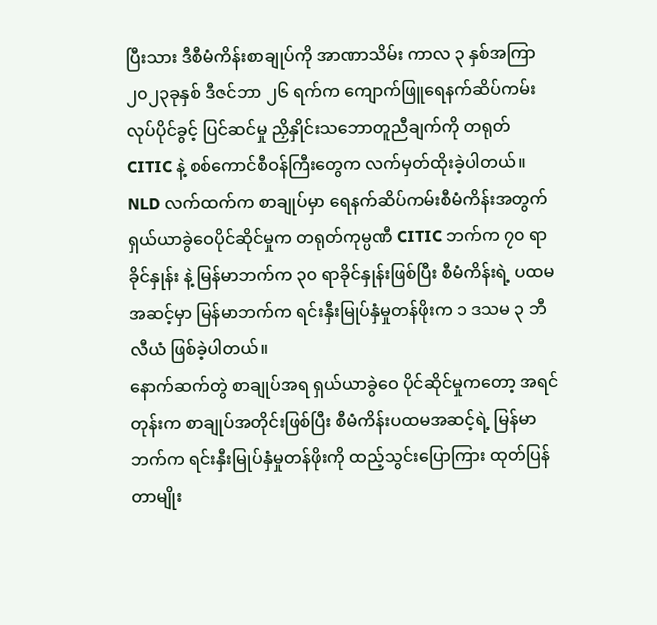ပြီးသား ဒီစီမံကိန်းစာချုပ်ကို အာဏာသိမ်း ကာလ ၃ နှစ်အကြာ ၂၀၂၃ခုနှစ် ဒီဇင်ဘာ ၂၆ ရက်က ကျောက်ဖြူရေနက်ဆိပ်ကမ်း လုပ်ပိုင်ခွင့် ပြင်ဆင်မှု ညှိနှိုင်းသဘောတူညီချက်ကို တရုတ် CITIC နဲ့ စစ်ကောင်စီဝန်ကြီးတွေက လက်မှတ်ထိုးခဲ့ပါတယ်။
NLD လက်ထက်က စာချုပ်မှာ ရေနက်ဆိပ်ကမ်းစီမံကိန်းအတွက် ရှယ်ယာခွဲဝေပိုင်ဆိုင်မှုက တရုတ်ကုမ္ပဏီ CITIC ဘက်က ၇၀ ရာခိုင်နှုန်း နဲ့ မြန်မာဘက်က ၃၀ ရာခိုင်နှုန်းဖြစ်ပြီး စီမံကိန်းရဲ့ ပထမအဆင့်မှာ မြန်မာဘက်က ရင်းနှီးမြုပ်နှံမှုတန်ဖိုးက ၁ ဒသမ ၃ ဘီလီယံ ဖြစ်ခဲ့ပါတယ်။
နောက်ဆက်တွဲ စာချုပ်အရ ရှယ်ယာခွဲဝေ ပိုင်ဆိုင်မှုကတော့ အရင်တုန်းက စာချုပ်အတိုင်းဖြစ်ပြီး စီမံကိန်းပထမအဆင့်ရဲ့ မြန်မာဘက်က ရင်းနှီးမြုပ်နှံမှုတန်ဖိုးကို ထည့်သွင်းပြောကြား ထုတ်ပြန်တာမျိုး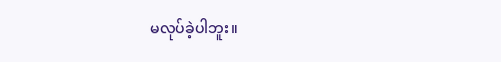မလုပ်ခဲ့ပါဘူး။